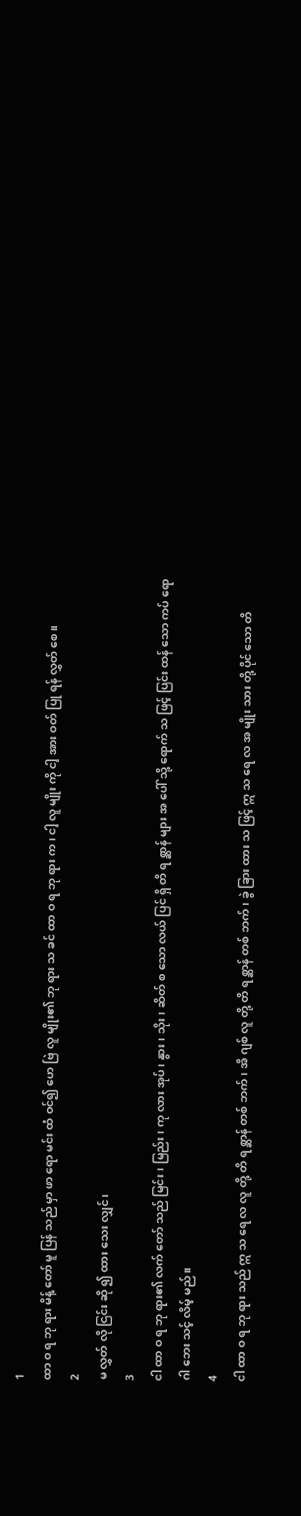1
ထာ ဝ ရ ဘု ရား မိန့် တော် မူ ပြန် သည် မှာ ဖာ ရော မင်း ထံ ဝင်၍ ဟေ ဗြဲ လူ မျိုး၏ ဘု ရား သ ခင် ထာ ဝ ရ ဘု ရား က၊ ငါ့ လူ မျိုး ကို ငါ့ အား ဝတ် ပြု ရန် လွှတ် စေ။
2
မ လွှတ် လို ငြင်း ဆို ၍ ထား သေး လျှင်၊
3
ငါ ထာ ဝ ရ ဘု ရား၏ လက် တော် သည် မြင်း၊ မြည်း၊ ကု လား အုပ်၊ နွား၊ သိုး၊ ဆိတ် စ သော လယ် ပြင် ရှိ တိ ရ စ္ဆာန် များ အ ပေါ် သို့ ရောက် သ ဖြင့် ပြင်း ထန် သော ကပ် ရော ဂါ ဘေး သင့် လိမ့် မည်။
4
ငါ ထာ ဝ ရ ဘု ရား သည် ဣ သ ရေ လ လူ တို့ တိ ရ စ္ဆာန် တစ် ဘက်၊ အိ ဂျစ် လူ တို့ တိ ရ စ္ဆာန် တစ် ဘက်၊ ခွဲ ခြား ထား သ ဖြင့် ဣ သ ရေ လ အ မျိုး သား တို့ ပိုင် သော တိ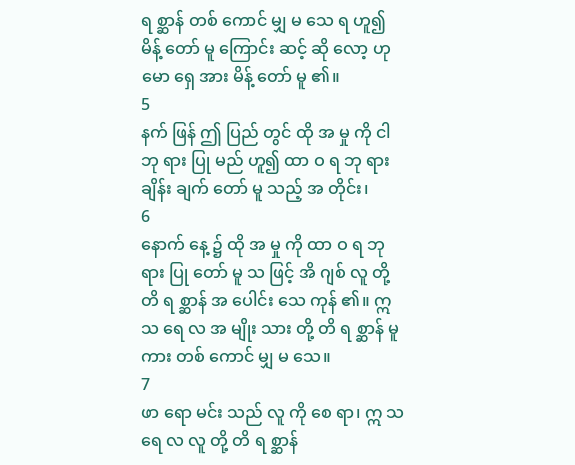ရ စ္ဆာန် တစ် ကောင် မျှ မ သေ ရ ဟူ၍ မိန့် တော် မူ ကြောင်း ဆင့် ဆို လော့ ဟု မော ရှေ အား မိန့် တော် မူ ၏။
5
နက် ဖြန် ဤ ပြည် တွင် ထို အ မှု ကို ငါ ဘု ရား ပြု မည် ဟူ၍ ထာ ဝ ရ ဘု ရား ချိန်း ချက် တော် မူ သည့် အ တိုင်း၊
6
နောက် နေ့ ၌ ထို အ မှု ကို ထာ ဝ ရ ဘု ရား ပြု တော် မူ သ ဖြင့် အိ ဂျစ် လူ တို့ တိ ရ စ္ဆာန် အ ပေါင်း သေ ကုန် ၏။ ဣ သ ရေ လ အ မျိုး သား တို့ တိ ရ စ္ဆာန် မူ ကား တစ် ကောင် မျှ မ သေ။
7
ဖာ ရော မင်း သည် လူ ကို စေ ရာ၊ ဣ သ ရေ လ လူ တို့ တိ ရ စ္ဆာန်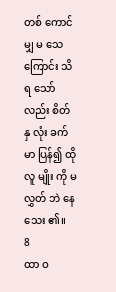တစ် ကောင် မျှ မ သေ ကြောင်း သိ ရ သော် လည်း စိတ် နှ လုံး ခက် မာ ပြန်၍ ထို လူ မျိုး ကို မ လွှတ် ဘဲ နေ သေး ၏။
8
ထာ ဝ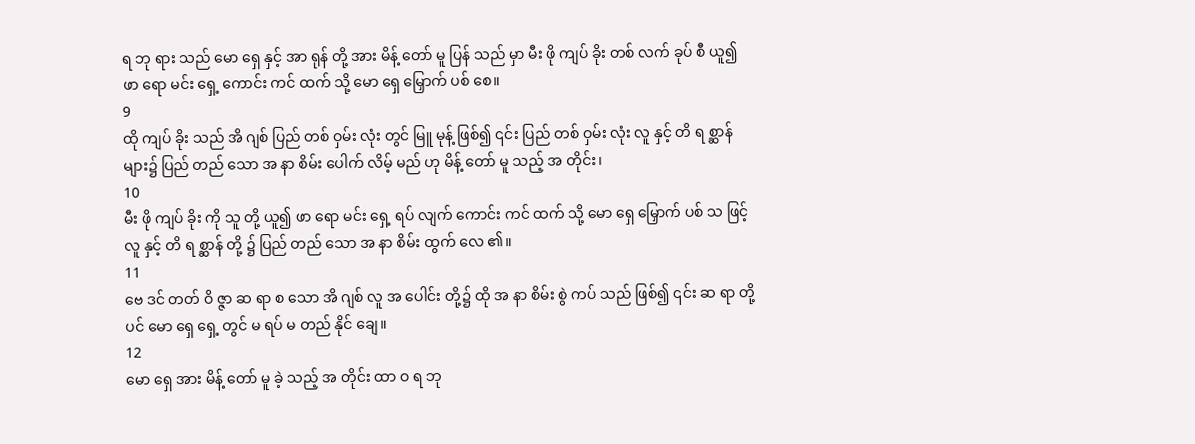ရ ဘု ရား သည် မော ရှေ နှင့် အာ ရုန် တို့ အား မိန့် တော် မူ ပြန် သည် မှာ မီး ဖို ကျပ် ခိုး တစ် လက် ခုပ် စီ ယူ၍ ဖာ ရော မင်း ရှေ့ ကောင်း ကင် ထက် သို့ မော ရှေ မြှောက် ပစ် စေ။
9
ထို ကျပ် ခိုး သည် အိ ဂျစ် ပြည် တစ် ဝှမ်း လုံး တွင် မြူ မုန့် ဖြစ်၍ ၎င်း ပြည် တစ် ဝှမ်း လုံး လူ နှင့် တိ ရ စ္ဆာန် များ၌ ပြည် တည် သော အ နာ စိမ်း ပေါက် လိမ့် မည် ဟု မိန့် တော် မူ သည့် အ တိုင်း၊
10
မီး ဖို ကျပ် ခိုး ကို သူ တို့ ယူ၍ ဖာ ရော မင်း ရှေ့ ရပ် လျက် ကောင်း ကင် ထက် သို့ မော ရှေ မြှောက် ပစ် သ ဖြင့် လူ နှင့် တိ ရ စ္ဆာန် တို့ ၌ ပြည် တည် သော အ နာ စိမ်း ထွက် လေ ၏။
11
ဗေ ဒင် တတ် ဝိ ဇ္ဇာ ဆ ရာ စ သော အိ ဂျစ် လူ အ ပေါင်း တို့၌ ထို အ နာ စိမ်း စွဲ ကပ် သည် ဖြစ်၍ ၎င်း ဆ ရာ တို့ ပင် မော ရှေ ရှေ့ တွင် မ ရပ် မ တည် နိုင် ချေ။
12
မော ရှေ အား မိန့် တော် မူ ခဲ့ သည့် အ တိုင်း ထာ ဝ ရ ဘု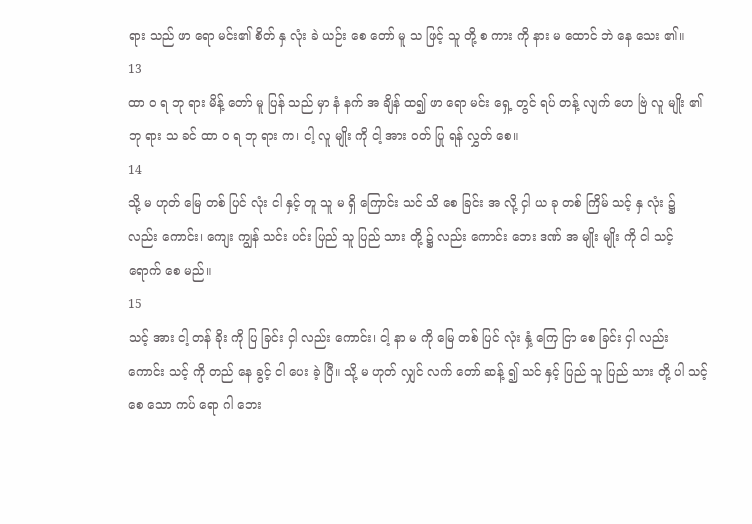ရား သည် ဖာ ရော မင်း၏ စိတ် နှ လုံး ခဲ ယဉ်း စေ တော် မူ သ ဖြင့် သူ တို့ စ ကား ကို နား မ ထောင် ဘဲ နေ သေး ၏။
13
ထာ ဝ ရ ဘု ရား မိန့် တော် မူ ပြန် သည် မှာ နံ နက် အ ချိန် ထ၍ ဖာ ရော မင်း ရှေ့ တွင် ရပ် တန့် လျက် ဟေ ဗြဲ လူ မျိုး ၏ ဘု ရား သ ခင် ထာ ဝ ရ ဘု ရား က၊ ငါ့ လူ မျိုး ကို ငါ့ အား ဝတ် ပြု ရန် လွှတ် စေ။
14
သို့ မ ဟုတ် မြေ တစ် ပြင် လုံး ငါ နှင့် တူ သူ မ ရှိ ကြောင်း သင် သိ စေ ခြင်း အ လို့ ငှါ ယ ခု တစ် ကြိမ် သင့် နှ လုံး ၌ လည်း ကောင်း၊ ကျေး ကျွန် သင်း ပင်း ပြည် သူ ပြည် သား တို့ ၌ လည်း ကောင်း ဘေး ဒဏ် အ မျိုး မျိုး ကို ငါ သင့် ရောက် စေ မည်။
15
သင့် အား ငါ့ တန် ခိုး ကို ပြ ခြင်း ငှါ လည်း ကောင်း၊ ငါ့ နာ မ ကို မြေ တစ် ပြင် လုံး နှံ့ ကြေ ငြာ စေ ခြင်း ငှါ လည်း ကောင်း သင့် ကို တည် နေ ခွင့် ငါ ပေး ခဲ့ ပြီ။ သို့ မ ဟုတ် လျှင် လက် တော် ဆန့် ၍ သင် နှင့် ပြည် သူ ပြည် သား တို့ ပါ သင့် စေ သော ကပ် ရော ဂါ ဘေး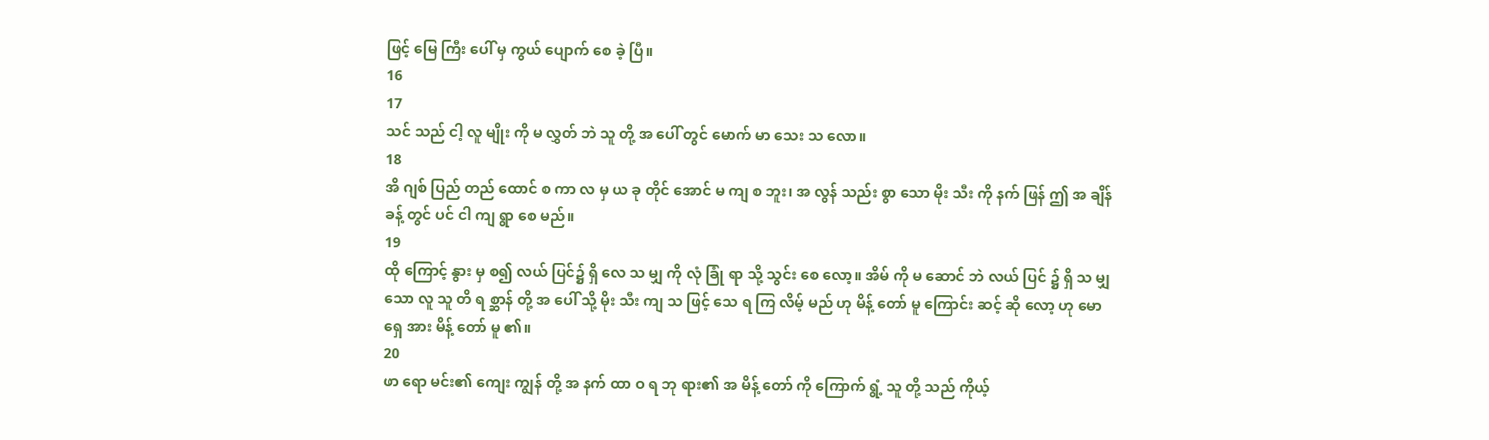ဖြင့် မြေ ကြီး ပေါ် မှ ကွယ် ပျောက် စေ ခဲ့ ပြီ။
16
17
သင် သည် ငါ့ လူ မျိုး ကို မ လွှတ် ဘဲ သူ တို့ အ ပေါ် တွင် မောက် မာ သေး သ လော။
18
အိ ဂျစ် ပြည် တည် ထောင် စ ကာ လ မှ ယ ခု တိုင် အောင် မ ကျ စ ဘူး၊ အ လွန် သည်း စွာ သော မိုး သီး ကို နက် ဖြန် ဤ အ ချိန် ခန့် တွင် ပင် ငါ ကျ ရွာ စေ မည်။
19
ထို ကြောင့် နွား မှ စ၍ လယ် ပြင်၌ ရှိ လေ သ မျှ ကို လုံ ခြုံ ရာ သို့ သွင်း စေ လော့။ အိမ် ကို မ ဆောင် ဘဲ လယ် ပြင် ၌ ရှိ သ မျှ သော လူ သူ တိ ရ စ္ဆာန် တို့ အ ပေါ် သို့ မိုး သီး ကျ သ ဖြင့် သေ ရ ကြ လိမ့် မည် ဟု မိန့် တော် မူ ကြောင်း ဆင့် ဆို လော့ ဟု မော ရှေ အား မိန့် တော် မူ ၏။
20
ဖာ ရော မင်း၏ ကျေး ကျွန် တို့ အ နက် ထာ ဝ ရ ဘု ရား၏ အ မိန့် တော် ကို ကြောက် ရွံ့ သူ တို့ သည် ကိုယ့်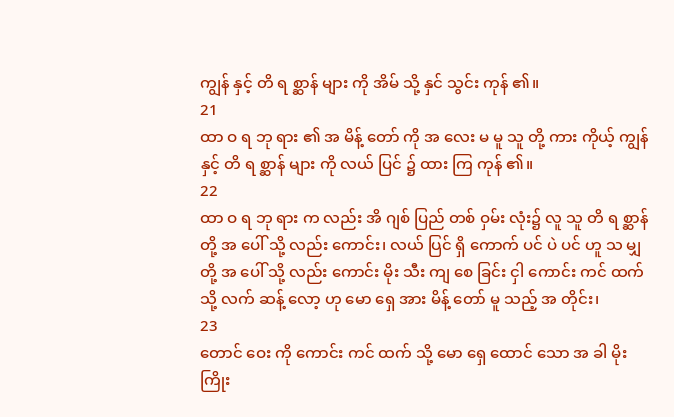ကျွန် နှင့် တိ ရ စ္ဆာန် များ ကို အိမ် သို့ နှင် သွင်း ကုန် ၏။
21
ထာ ဝ ရ ဘု ရား ၏ အ မိန့် တော် ကို အ လေး မ မူ သူ တို့ ကား ကိုယ့် ကျွန် နှင့် တိ ရ စ္ဆာန် များ ကို လယ် ပြင် ၌ ထား ကြ ကုန် ၏။
22
ထာ ဝ ရ ဘု ရား က လည်း အိ ဂျစ် ပြည် တစ် ဝှမ်း လုံး၌ လူ သူ တိ ရ စ္ဆာန် တို့ အ ပေါ် သို့ လည်း ကောင်း၊ လယ် ပြင် ရှိ ကောက် ပင် ပဲ ပင် ဟူ သ မျှ တို့ အ ပေါ် သို့ လည်း ကောင်း မိုး သီး ကျ စေ ခြင်း ငှါ ကောင်း ကင် ထက် သို့ လက် ဆန့် လော့ ဟု မော ရှေ အား မိန့် တော် မူ သည့် အ တိုင်း၊
23
တောင် ဝေး ကို ကောင်း ကင် ထက် သို့ မော ရှေ ထောင် သော အ ခါ မိုး ကြိုး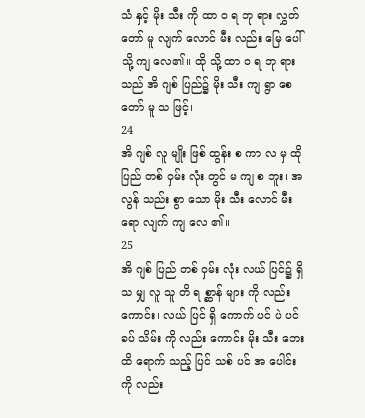သံ နှင့် မိုး သီး ကို ထာ ဝ ရ ဘု ရား လွှတ် တော် မူ လျက် လောင် မီး လည်း မြေ ပေါ် သို့ ကျ လေ၏။ ထို သို့ ထာ ဝ ရ ဘု ရား သည် အိ ဂျစ် ပြည်၌ မိုး သီး ကျ ရွာ စေ တော် မူ သ ဖြင့်၊
24
အိ ဂျစ် လူ မျိုး ဖြစ် ထွန်း စ ကာ လ မှ ထို ပြည် တစ် ဝှမ်း လုံး တွင် မ ကျ စ ဘူး၊ အ လွန် သည်း စွာ သော မိုး သီး လောင် မီး ရော လျက် ကျ လေ ၏။
25
အိ ဂျစ် ပြည် တစ် ဝှမ်း လုံး လယ် ပြင်၌ ရှိ သ မျှ လူ သူ တိ ရ စ္ဆာန် များ ကို လည်း ကောင်း၊ လယ် ပြင် ရှိ ကောက် ပင် ပဲ ပင် ခပ် သိမ်း ကို လည်း ကောင်း မိုး သီး ဘေး ထိ ရောက် သည့် ပြင် သစ် ပင် အ ပေါင်း ကို လည်း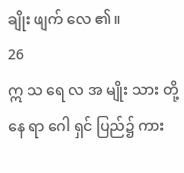ချိုး ဖျက် လေ ၏။
26
ဣ သ ရေ လ အ မျိုး သား တို့ နေ ရာ ဂေါ ရှင် ပြည်၌ ကား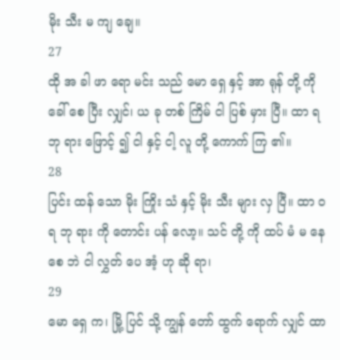မိုး သီး မ ကျ ချေ။
27
ထို အ ခါ ဖာ ရော မင်း သည် မော ရှေ နှင့် အာ ရုန် တို့ ကို ခေါ် စေ ပြီး လျှင်၊ ယ ခု တစ် ကြိမ် ငါ ပြစ် မှား ပြီ။ ထာ ရ ဘု ရား ဖြောင့် ၍ ငါ နှင့် ငါ့ လူ တို့ ကောက် ကြ ၏။
28
ပြင်း ထန် သော မိုး ကြိုး သံ နှင့် မိုး သီး များ လှ ပြီ။ ထာ ဝ ရ ဘု ရား ကို တောင်း ပန် လော့။ သင် တို့ ကို ထပ် မံ မ နေ စေ ဘဲ ငါ လွှတ် ပေ အံ့ ဟု ဆို ရာ၊
29
မော ရှေ က၊ မြို့ ပြင် သို့ ကျွန် တော် ထွက် ရောက် လျှင် ထာ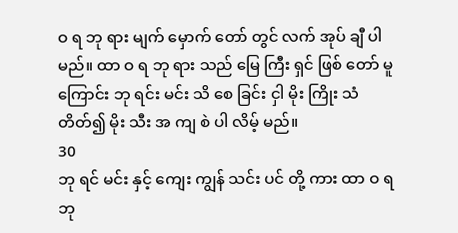ဝ ရ ဘု ရား မျက် မှောက် တော် တွင် လက် အုပ် ချီ ပါ မည်။ ထာ ဝ ရ ဘု ရား သည် မြေ ကြီး ရှင် ဖြစ် တော် မူ ကြောင်း ဘု ရင်း မင်း သိ စေ ခြင်း ငှါ မိုး ကြိုး သံ တိတ်၍ မိုး သီး အ ကျ စဲ ပါ လိမ့် မည်။
30
ဘု ရင် မင်း နှင့် ကျေး ကျွန် သင်း ပင် တို့ ကား ထာ ဝ ရ ဘု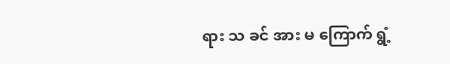ရား သ ခင် အား မ ကြောက် ရွံ့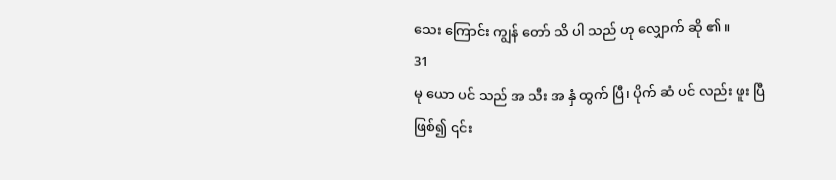သေး ကြောင်း ကျွန် တော် သိ ပါ သည် ဟု လျှောက် ဆို ၏။
31
မု ယော ပင် သည် အ သီး အ နှံ ထွက် ပြီ၊ ပိုက် ဆံ ပင် လည်း ဖူး ပြီ ဖြစ်၍ ၎င်း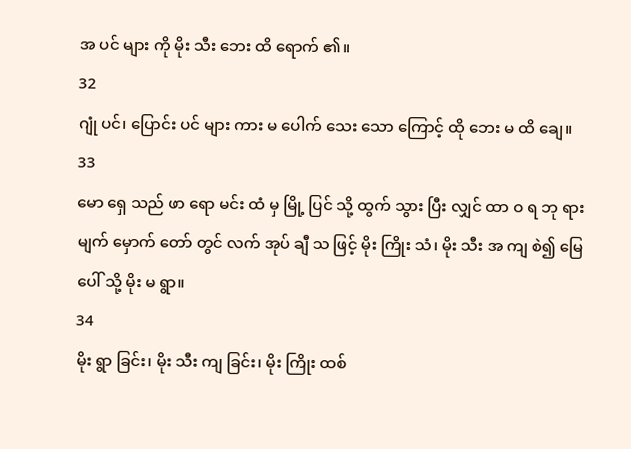အ ပင် များ ကို မိုး သီး ဘေး ထိ ရောက် ၏။
32
ဂျုံ ပင်၊ ပြောင်း ပင် များ ကား မ ပေါက် သေး သော ကြောင့် ထို ဘေး မ ထိ ချေ။
33
မော ရှေ သည် ဖာ ရော မင်း ထံ မှ မြို့ ပြင် သို့ ထွက် သွား ပြီး လျှင် ထာ ဝ ရ ဘု ရား မျက် မှောက် တော် တွင် လက် အုပ် ချီ သ ဖြင့် မိုး ကြိုး သံ၊ မိုး သီး အ ကျ စဲ၍ မြေ ပေါ် သို့ မိုး မ ရွာ။
34
မိုး ရွာ ခြင်း၊ မိုး သီး ကျ ခြင်း၊ မိုး ကြိုး ထစ်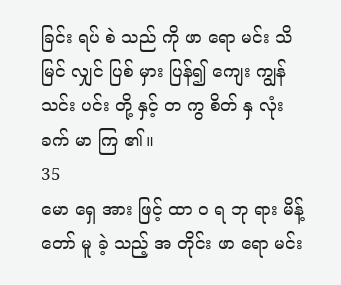ခြင်း ရပ် စဲ သည် ကို ဖာ ရော မင်း သိ မြင် လျှင် ပြစ် မှား ပြန်၍ ကျေး ကျွန် သင်း ပင်း တို့ နှင့် တ ကွ စိတ် နှ လုံး ခက် မာ ကြ ၏။
35
မော ရှေ အား ဖြင့် ထာ ဝ ရ ဘု ရား မိန့် တော် မူ ခဲ့ သည့် အ တိုင်း ဖာ ရော မင်း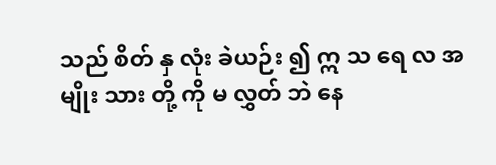သည် စိတ် နှ လုံး ခဲယဉ်း ၍ ဣ သ ရေ လ အ မျိုး သား တို့ ကို မ လွှတ် ဘဲ နေ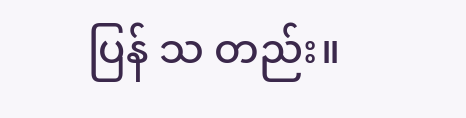ပြန် သ တည်း။